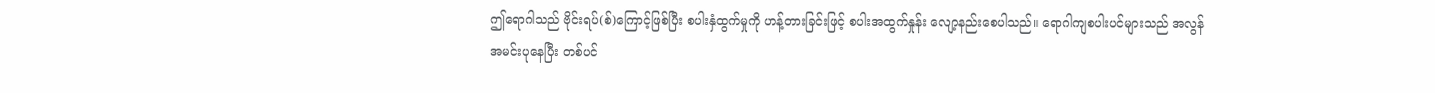ဤရောဂါသည် ဗိုင်းရပ်(စ်)ကြောင့်ဖြစ်ပြီး စပါးနှံထွက်မှုကို ဟန့်တားခြင်းဖြင့် စပါးအထွက်နှုန်း လျော့နည်းစေပါသည်။ ရောဂါကျစပါးပင်များသည် အလွန်အမင်းပုနေပြီး တစ်ပင်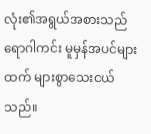လုံး၏အရွယ်အစားသည် ရောဂါကင်း မူမှန်အပင်များထက် များစွာသေးငယ်သည်။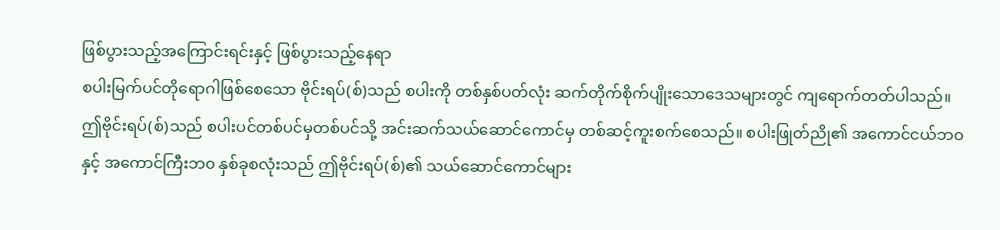ဖြစ်ပွားသည့်အကြောင်းရင်းနှင့် ဖြစ်ပွားသည့်နေရာ
စပါးမြက်ပင်တိုရောဂါဖြစ်စေသော ဗိုင်းရပ်(စ်)သည် စပါးကို တစ်နှစ်ပတ်လုံး ဆက်တိုက်စိုက်ပျိုးသောဒေသများတွင် ကျရောက်တတ်ပါသည်။ ဤဗိုင်းရပ်(စ်)သည် စပါးပင်တစ်ပင်မှတစ်ပင်သို့ အင်းဆက်သယ်ဆောင်ကောင်မှ တစ်ဆင့်ကူးစက်စေသည်။ စပါးဖြုတ်ညို၏ အကောင်ငယ်ဘဝနှင့် အကောင်ကြီးဘ၀ နှစ်ခုစလုံးသည် ဤဗိုင်းရပ်(စ်)၏ သယ်ဆောင်ကောင်များ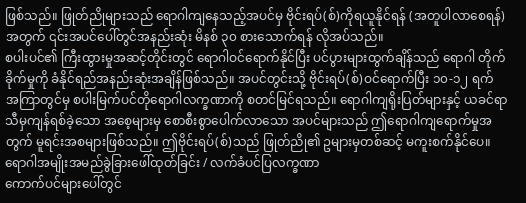ဖြစ်သည်။ ဖြုတ်ညိုများသည် ရောဂါကျနေသည့်အပင်မှ ဗိုင်းရပ်(စ်)ကိုရယူနိုင်ရန် (အတူပါလာစေရန်) အတွက် ၎င်းအပင်ပေါ်တွင်အနည်းဆုံး မိနစ် ၃၀ စားသောက်ရန် လိုအပ်သည်။
စပါးပင်၏ ကြီးထွားမှုအဆင့်တိုင်းတွင် ရောဂါဝင်ရောက်နိုင်ပြီး ပင်ပွားများထွက်ချိန်သည် ရောဂါ တိုက်ခိုက်မှုကို ခံနိုင်ရည်အနည်းဆုံးအချိန်ဖြစ်သည်။ အပင်တွင်းသို့ ဗိုင်းရပ်(စ်)ဝင်ရောက်ပြီး ၁၀-၁၂ ရက် အကြာတွင်မှ စပါးမြက်ပင်တိုရောဂါလက္ခဏာကို စတင်မြင်ရသည်။ ရောဂါကျရိုးပြတ်များနှင့် ယခင်ရာသီမှကျန်ရစ်ခဲ့သော အစေ့များမှ စောစီးစွာပေါက်လာသော အပင်များသည် ဤရောဂါကျရောက်မှုအတွက် မူရင်းအစများဖြစ်သည်။ ဤဗိုင်းရပ်(စ်)သည် ဖြုတ်ညို၏ ဥများမှတစ်ဆင့် မကူးစက်နိုင်ပေ။
ရောဂါအမျိုးအမည်ခွဲခြားဖေါ်ထုတ်ခြင်း / လက်ခံပင်ပြလက္ခဏာ
ကောက်ပင်များပေါ်တွင်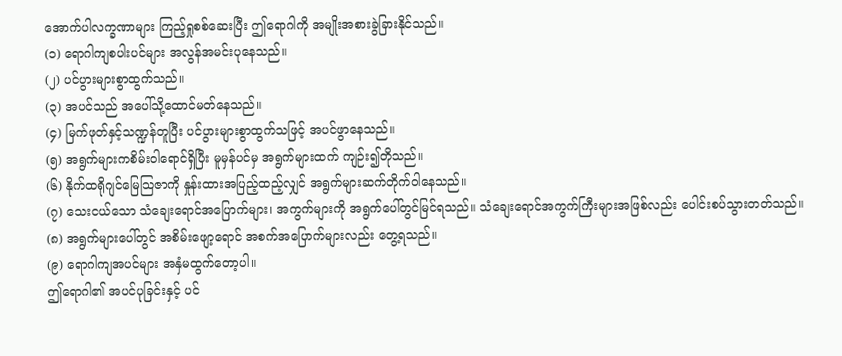အောက်ပါလက္ခဏာများ ကြည့်ရှုစစ်ဆေးပြီး ဤရောဂါကို အမျိုးအစားခွဲခြားနိုင်သည်။
(၁) ရောဂါကျစပါးပင်များ အလွန်အမင်းပုနေသည်။
(၂) ပင်ပွားများစွာထွက်သည်။
(၃) အပင်သည် အပေါ်သို့ထောင်မတ်နေသည်။
(၄) မြက်ဖုတ်နှင့်သဏ္ဍန်တူပြီး ပင်ပွားများစွာထွက်သဖြင့် အပင်ဖွာနေသည်။
(၅) အရွက်များကစိမ်းဝါရောင်ရှိပြီး မူမှန်ပင်မှ အရွက်များထက် ကျဉ်း၍တိုသည်။
(၆) နိုက်ထရိုဂျင်မြေသြဇာကို နှုန်းထားအပြည့်ထည့်လျှင် အရွက်များဆက်တိုက်ဝါနေသည်။
(၇) သေးငယ်သော သံချေးရောင်အပြောက်များ၊ အကွက်များကို အရွက်ပေါ်တွင်မြင်ရသည်။ သံချေးရောင်အကွက်ကြီးများအဖြစ်လည်း ပေါင်းစပ်သွားတတ်သည်။
(၈) အရွက်များပေါ်တွင် အစိမ်းဖျော့ရောင် အစက်အပြောက်များလည်း တွေ့ရသည်။
(၉) ရောဂါကျအပင်များ အနှံမထွက်တော့ပါ။
ဤရောဂါ၏ အပင်ပုခြင်းနှင့် ပင်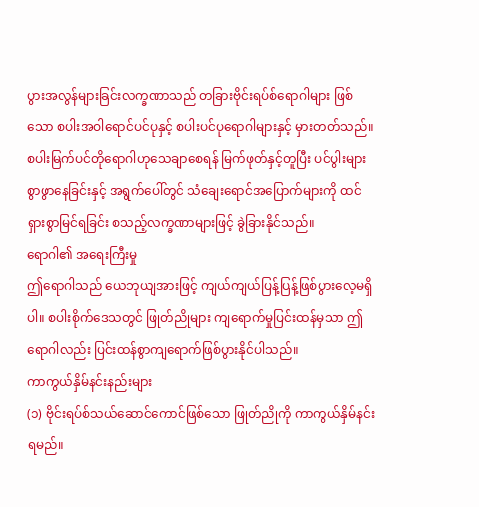ပွားအလွန်များခြင်းလက္ခဏာသည် တခြားဗိုင်းရပ်စ်ရောဂါများ ဖြစ်သော စပါးအဝါရောင်ပင်ပုနှင့် စပါးပင်ပုရောဂါများနှင့် မှားတတ်သည်။ စပါးမြက်ပင်တိုရောဂါဟုသေချာစေရန် မြက်ဖုတ်နှင့်တူပြီး ပင်ပွါးများစွာဖွာနေခြင်းနှင့် အရွက်ပေါ်တွင် သံချေးရောင်အပြောက်များကို ထင်ရှားစွာမြင်ရခြင်း စသည့်လက္ခဏာများဖြင့် ခွဲခြားနိုင်သည်။
ရောဂါ၏ အရေးကြီးမှု
ဤရောဂါသည် ယေဘုယျအားဖြင့် ကျယ်ကျယ်ပြန့်ပြန့်ဖြစ်ပွားလေ့မရှိပါ။ စပါးစိုက်ဒေသတွင် ဖြုတ်ညိုများ ကျရောက်မှုပြင်းထန်မှသာ ဤရောဂါလည်း ပြင်းထန်စွာကျရောက်ဖြစ်ပွားနိုင်ပါသည်။
ကာကွယ်နှိမ်နင်းနည်းများ
(၁) ဗိုင်းရပ်စ်သယ်ဆောင်ကောင်ဖြစ်သော ဖြုတ်ညိုကို ကာကွယ်နှိမ်နင်းရမည်။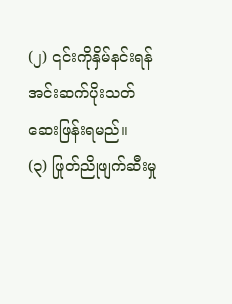(၂) ၎င်းကိုနှိမ်နင်းရန် အင်းဆက်ပိုးသတ်ဆေးဖြန်းရမည်။
(၃) ဖြုတ်ညိုဖျက်ဆီးမှု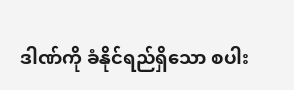ဒါဏ်ကို ခံနိုင်ရည်ရှိသော စပါး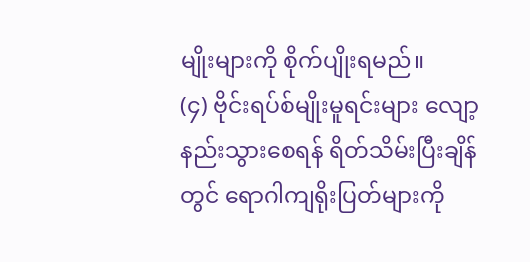မျိုးများကို စိုက်ပျိုးရမည်။
(၄) ဗိုင်းရပ်စ်မျိုးမူရင်းများ လျော့နည်းသွားစေရန် ရိတ်သိမ်းပြီးချိန်တွင် ရောဂါကျရိုးပြတ်များကို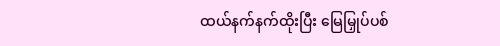ထယ်နက်နက်ထိုးပြီး မြေမြှုပ်ပစ်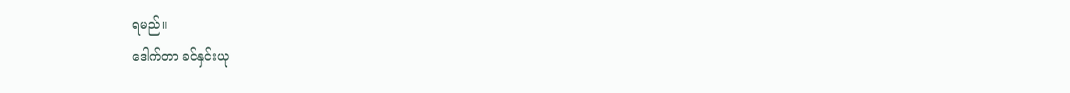ရမည်။
ဒေါက်တာ ခင်နှင်းယု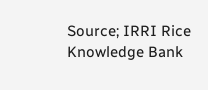Source; IRRI Rice Knowledge Bank